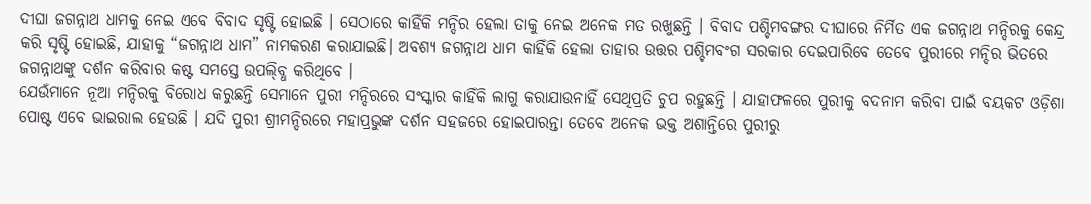ଦୀଘା ଜଗନ୍ନାଥ ଧାମକୁ ନେଇ ଏବେ ବିବାଦ ସୃଷ୍ଟି ହୋଇଛି । ସେଠାରେ କାହିଁକି ମନ୍ଦିର ହେଲା ତାକୁ ନେଇ ଅନେକ ମତ ରଖୁଛନ୍ତି । ବିବାଦ ପଶ୍ଚିମବଙ୍ଗର ଦୀଘାରେ ନିର୍ମିତ ଏକ ଜଗନ୍ନାଥ ମନ୍ଦିରକୁ କେନ୍ଦ୍ର କରି ସୃଷ୍ଟି ହୋଇଛି, ଯାହାକୁ “ଜଗନ୍ନାଥ ଧାମ” ନାମକରଣ କରାଯାଇଛି। ଅବଶ୍ୟ ଜଗନ୍ନାଥ ଧାମ କାହିଁକି ହେଲା ତାହାର ଉତ୍ତର ପଶ୍ଚିମବଂଗ ସରକାର ଦେଇପାରିବେ ତେବେ ପୁରୀରେ ମନ୍ଦିର ଭିତରେ ଜଗନ୍ନାଥଙ୍କୁ ଦର୍ଶନ କରିବାର କଷ୍ଟ ସମସ୍ତେ ଉପଲ୍ବ୍ଧି କରିଥିବେ ।
ଯେଉଁମାନେ ନୂଆ ମନ୍ଦିରକୁ ବିରୋଧ କରୁଛନ୍ତି ସେମାନେ ପୁରୀ ମନ୍ଦିରରେ ସଂସ୍କାର କାହିଁକି ଲାଗୁ କରାଯାଉନାହିଁ ସେଥିପ୍ରତି ଚୁପ ରହୁଛନ୍ତି । ଯାହାଫଳରେ ପୁରୀକୁ ବଦନାମ କରିବା ପାଇଁ ବୟକଟ ଓଡ଼ିଶା ପୋଷ୍ଟ ଏବେ ଭାଇରାଲ ହେଉଛି । ଯଦି ପୁରୀ ଶ୍ରୀମନ୍ଦିରରେ ମହାପ୍ରଭୁଙ୍କ ଦର୍ଶନ ସହଜରେ ହୋଇପାରନ୍ତା ତେବେ ଅନେକ ଭକ୍ତ ଅଶାନ୍ତିରେ ପୁରୀରୁ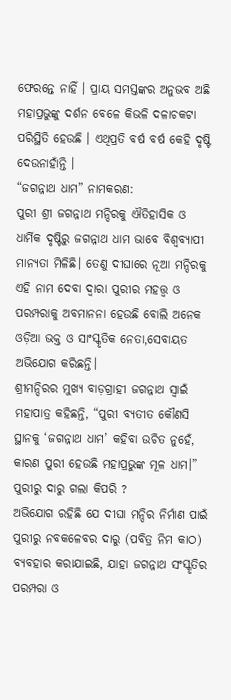ଫେରନ୍ତେ ନାହିଁ । ପ୍ରାୟ ସମସ୍ତଙ୍କର ଅନୁଭବ ଅଛି ମହାପ୍ରଭୁଙ୍କୁ ଦର୍ଶନ ବେଳେ କିଭଳି ଦଳାଚକଟା ପରିସ୍ଥିତି ହେଉଛି । ଏଥିପ୍ରତି ବର୍ଷ ବର୍ଷ କେହି ଦୃଷ୍ଟି ଦେଉନାହାଁନ୍ତି ।
“ଜଗନ୍ନାଥ ଧାମ” ନାମକରଣ:
ପୁରୀ ଶ୍ରୀ ଜଗନ୍ନାଥ ମନ୍ଦିରକୁ ଐତିହାସିକ ଓ ଧାର୍ମିକ ଦୃଷ୍ଟିରୁ ଜଗନ୍ନାଥ ଧାମ ଭାବେ ବିଶ୍ୱବ୍ୟାପୀ ମାନ୍ୟତା ମିଳିଛି। ତେଣୁ ଦୀଘାରେ ନୂଆ ମନ୍ଦିରକୁ ଏହି ନାମ ଦେବା ଦ୍ୱାରା ପୁରୀର ମହତ୍ତ୍ୱ ଓ ପରମ୍ପରାକୁ ଅବମାନନା ହେଉଛି ବୋଲି ଅନେକ ଓଡ଼ିଆ ଭକ୍ତ ଓ ସାଂସ୍କୃତିକ ନେତା,ସେବାୟତ ଅଭିଯୋଗ କରିଛନ୍ତି।
ଶ୍ରୀମନ୍ଦିରର ମୁଖ୍ୟ ବାଡ଼ଗ୍ରାହୀ ଜଗନ୍ନାଥ ସ୍ବାଇଁ ମହାପାତ୍ର କହିଛନ୍ତି, “ପୁରୀ ବ୍ୟତୀତ କୌଣସି ସ୍ଥାନକୁ ‘ଜଗନ୍ନାଥ ଧାମ’ କହିବା ଉଚିତ ନୁହେଁ, କାରଣ ପୁରୀ ହେଉଛି ମହାପ୍ରଭୁଙ୍କ ମୂଳ ଧାମ।”
ପୁରୀରୁ ଦାରୁ ଗଲା କିପରି ?
ଅଭିଯୋଗ ରହିଛି ଯେ ଦୀଘା ମନ୍ଦିର ନିର୍ମାଣ ପାଇଁ ପୁରୀରୁ ନବକଳେବର ଦାରୁ (ପବିତ୍ର ନିମ କାଠ) ବ୍ୟବହାର କରାଯାଇଛି, ଯାହା ଜଗନ୍ନାଥ ସଂସ୍କୃତିର ପରମ୍ପରା ଓ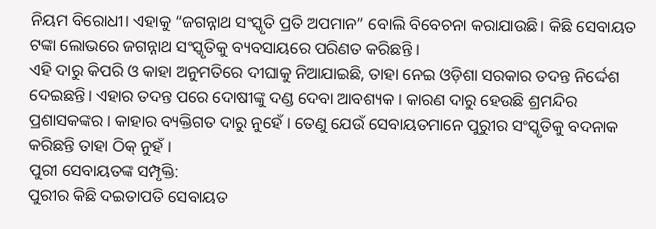ନିୟମ ବିରୋଧୀ। ଏହାକୁ “ଜଗନ୍ନାଥ ସଂସ୍କୃତି ପ୍ରତି ଅପମାନ” ବୋଲି ବିବେଚନା କରାଯାଉଛି। କିଛି ସେବାୟତ ଟଙ୍କା ଲୋଭରେ ଜଗନ୍ନାଥ ସଂସ୍କୃତିକୁ ବ୍ୟବସାୟରେ ପରିଣତ କରିଛନ୍ତି ।
ଏହି ଦାରୁ କିପରି ଓ କାହା ଅନୁମତିରେ ଦୀଘାକୁ ନିଆଯାଇଛି, ତାହା ନେଇ ଓଡ଼ିଶା ସରକାର ତଦନ୍ତ ନିର୍ଦ୍ଦେଶ ଦେଇଛନ୍ତି। ଏହାର ତଦନ୍ତ ପରେ ଦୋଷୀଙ୍କୁ ଦଣ୍ଡ ଦେବା ଆବଶ୍ୟକ । କାରଣ ଦାରୁ ହେଉଛି ଶ୍ରମନ୍ଦିର ପ୍ରଶାସକଙ୍କର । କାହାର ବ୍ୟକ୍ତିଗତ ଦାରୁ ନୁହେଁ । ତେଣୁ ଯେଉଁ ସେବାୟତମାନେ ପୁରୁୀର ସଂସ୍କୃତିକୁ ବଦନାକ କରିଛନ୍ତି ତାହା ଠିକ୍ ନୁହଁ ।
ପୁରୀ ସେବାୟତଙ୍କ ସମ୍ପୃକ୍ତି:
ପୁରୀର କିଛି ଦଇତାପତି ସେବାୟତ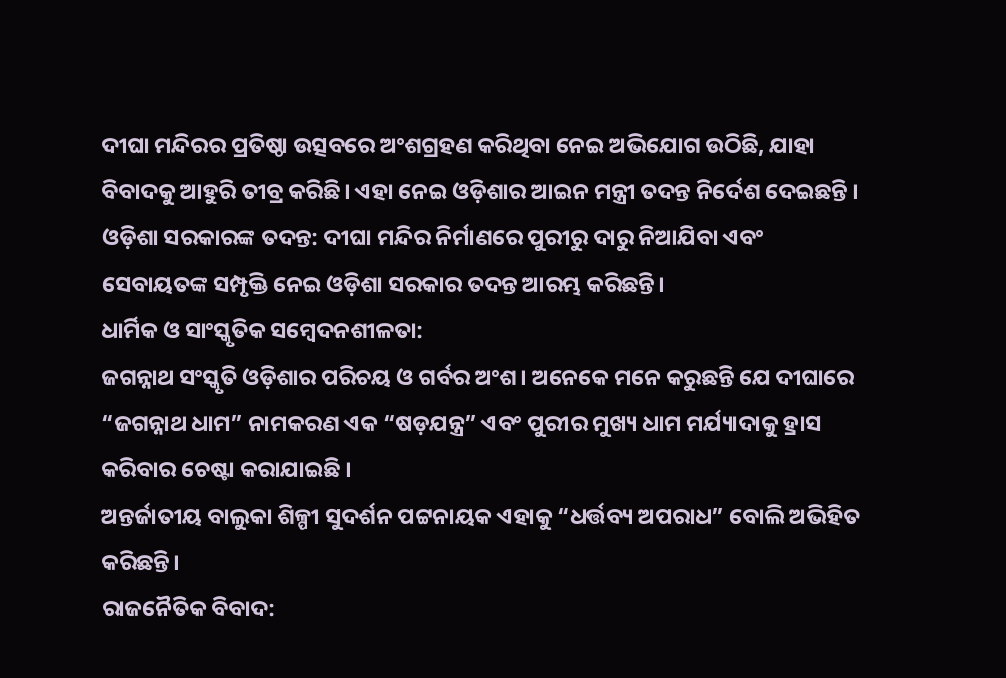ଦୀଘା ମନ୍ଦିରର ପ୍ରତିଷ୍ଠା ଉତ୍ସବରେ ଅଂଶଗ୍ରହଣ କରିଥିବା ନେଇ ଅଭିଯୋଗ ଉଠିଛି, ଯାହା ବିବାଦକୁ ଆହୁରି ତୀବ୍ର କରିଛି। ଏହା ନେଇ ଓଡ଼ିଶାର ଆଇନ ମନ୍ତ୍ରୀ ତଦନ୍ତ ନିର୍ଦେଶ ଦେଇଛନ୍ତି । ଓଡ଼ିଶା ସରକାରଙ୍କ ତଦନ୍ତ: ଦୀଘା ମନ୍ଦିର ନିର୍ମାଣରେ ପୁରୀରୁ ଦାରୁ ନିଆଯିବା ଏବଂ ସେବାୟତଙ୍କ ସମ୍ପୃକ୍ତି ନେଇ ଓଡ଼ିଶା ସରକାର ତଦନ୍ତ ଆରମ୍ଭ କରିଛନ୍ତି।
ଧାର୍ମିକ ଓ ସାଂସ୍କୃତିକ ସମ୍ବେଦନଶୀଳତା:
ଜଗନ୍ନାଥ ସଂସ୍କୃତି ଓଡ଼ିଶାର ପରିଚୟ ଓ ଗର୍ବର ଅଂଶ। ଅନେକେ ମନେ କରୁଛନ୍ତି ଯେ ଦୀଘାରେ “ଜଗନ୍ନାଥ ଧାମ” ନାମକରଣ ଏକ “ଷଡ଼ଯନ୍ତ୍ର” ଏବଂ ପୁରୀର ମୁଖ୍ୟ ଧାମ ମର୍ଯ୍ୟାଦାକୁ ହ୍ରାସ କରିବାର ଚେଷ୍ଟା କରାଯାଇଛି ।
ଅନ୍ତର୍ଜାତୀୟ ବାଲୁକା ଶିଳ୍ପୀ ସୁଦର୍ଶନ ପଟ୍ଟନାୟକ ଏହାକୁ “ଧର୍ତ୍ତବ୍ୟ ଅପରାଧ” ବୋଲି ଅଭିହିତ କରିଛନ୍ତି।
ରାଜନୈତିକ ବିବାଦ: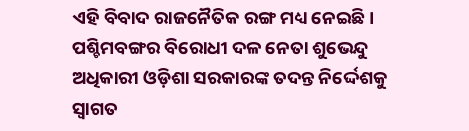ଏହି ବିବାଦ ରାଜନୈତିକ ରଙ୍ଗ ମଧ୍ୟ ନେଇଛି। ପଶ୍ଚିମବଙ୍ଗର ବିରୋଧୀ ଦଳ ନେତା ଶୁଭେନ୍ଦୁ ଅଧିକାରୀ ଓଡ଼ିଶା ସରକାରଙ୍କ ତଦନ୍ତ ନିର୍ଦ୍ଦେଶକୁ ସ୍ବାଗତ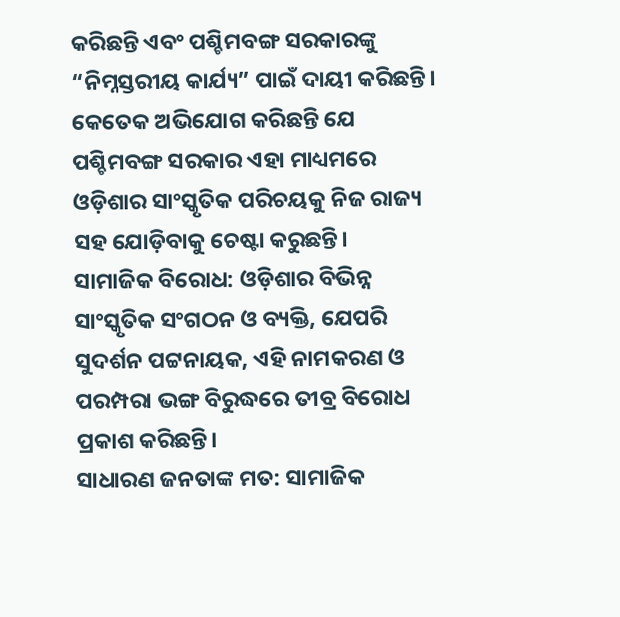କରିଛନ୍ତି ଏବଂ ପଶ୍ଚିମବଙ୍ଗ ସରକାରଙ୍କୁ “ନିମ୍ନସ୍ତରୀୟ କାର୍ଯ୍ୟ” ପାଇଁ ଦାୟୀ କରିଛନ୍ତି। କେତେକ ଅଭିଯୋଗ କରିଛନ୍ତି ଯେ ପଶ୍ଚିମବଙ୍ଗ ସରକାର ଏହା ମାଧ୍ୟମରେ ଓଡ଼ିଶାର ସାଂସ୍କୃତିକ ପରିଚୟକୁ ନିଜ ରାଜ୍ୟ ସହ ଯୋଡ଼ିବାକୁ ଚେଷ୍ଟା କରୁଛନ୍ତି।
ସାମାଜିକ ବିରୋଧ: ଓଡ଼ିଶାର ବିଭିନ୍ନ ସାଂସ୍କୃତିକ ସଂଗଠନ ଓ ବ୍ୟକ୍ତି, ଯେପରି ସୁଦର୍ଶନ ପଟ୍ଟନାୟକ, ଏହି ନାମକରଣ ଓ ପରମ୍ପରା ଭଙ୍ଗ ବିରୁଦ୍ଧରେ ତୀବ୍ର ବିରୋଧ ପ୍ରକାଶ କରିଛନ୍ତି।
ସାଧାରଣ ଜନତାଙ୍କ ମତ: ସାମାଜିକ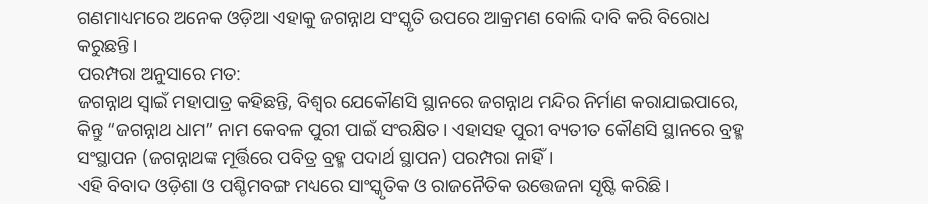ଗଣମାଧ୍ୟମରେ ଅନେକ ଓଡ଼ିଆ ଏହାକୁ ଜଗନ୍ନାଥ ସଂସ୍କୃତି ଉପରେ ଆକ୍ରମଣ ବୋଲି ଦାବି କରି ବିରୋଧ କରୁଛନ୍ତି।
ପରମ୍ପରା ଅନୁସାରେ ମତ:
ଜଗନ୍ନାଥ ସ୍ବାଇଁ ମହାପାତ୍ର କହିଛନ୍ତି, ବିଶ୍ୱର ଯେକୌଣସି ସ୍ଥାନରେ ଜଗନ୍ନାଥ ମନ୍ଦିର ନିର୍ମାଣ କରାଯାଇପାରେ, କିନ୍ତୁ “ଜଗନ୍ନାଥ ଧାମ” ନାମ କେବଳ ପୁରୀ ପାଇଁ ସଂରକ୍ଷିତ। ଏହାସହ ପୁରୀ ବ୍ୟତୀତ କୌଣସି ସ୍ଥାନରେ ବ୍ରହ୍ମ ସଂସ୍ଥାପନ (ଜଗନ୍ନାଥଙ୍କ ମୂର୍ତ୍ତିରେ ପବିତ୍ର ବ୍ରହ୍ମ ପଦାର୍ଥ ସ୍ଥାପନ) ପରମ୍ପରା ନାହିଁ।
ଏହି ବିବାଦ ଓଡ଼ିଶା ଓ ପଶ୍ଚିମବଙ୍ଗ ମଧ୍ୟରେ ସାଂସ୍କୃତିକ ଓ ରାଜନୈତିକ ଉତ୍ତେଜନା ସୃଷ୍ଟି କରିଛି।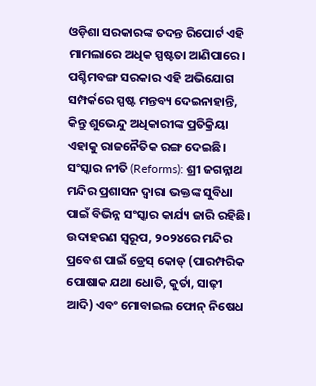ଓଡ଼ିଶା ସରକାରଙ୍କ ତଦନ୍ତ ରିପୋର୍ଟ ଏହି ମାମଲାରେ ଅଧିକ ସ୍ପଷ୍ଟତା ଆଣିପାରେ।
ପଶ୍ଚିମବଙ୍ଗ ସରକାର ଏହି ଅଭିଯୋଗ ସମ୍ପର୍କରେ ସ୍ପଷ୍ଟ ମନ୍ତବ୍ୟ ଦେଇନାହାନ୍ତି, କିନ୍ତୁ ଶୁଭେନ୍ଦୁ ଅଧିକାରୀଙ୍କ ପ୍ରତିକ୍ରିୟା ଏହାକୁ ରାଜନୈତିକ ରଙ୍ଗ ଦେଇଛି।
ସଂସ୍କାର ନୀତି (Reforms): ଶ୍ରୀ ଜଗନ୍ନାଥ ମନ୍ଦିର ପ୍ରଶାସନ ଦ୍ୱାରା ଭକ୍ତଙ୍କ ସୁବିଧା ପାଇଁ ବିଭିନ୍ନ ସଂସ୍କାର କାର୍ଯ୍ୟ ଜାରି ରହିଛି। ଉଦାହରଣ ସ୍ୱରୂପ, ୨୦୨୪ରେ ମନ୍ଦିର ପ୍ରବେଶ ପାଇଁ ଡ୍ରେସ୍ କୋଡ୍ (ପାରମ୍ପରିକ ପୋଷାକ ଯଥା ଧୋତି, କୁର୍ତା, ସାଢ଼ୀ ଆଦି) ଏବଂ ମୋବାଇଲ ଫୋନ୍ ନିଷେଧ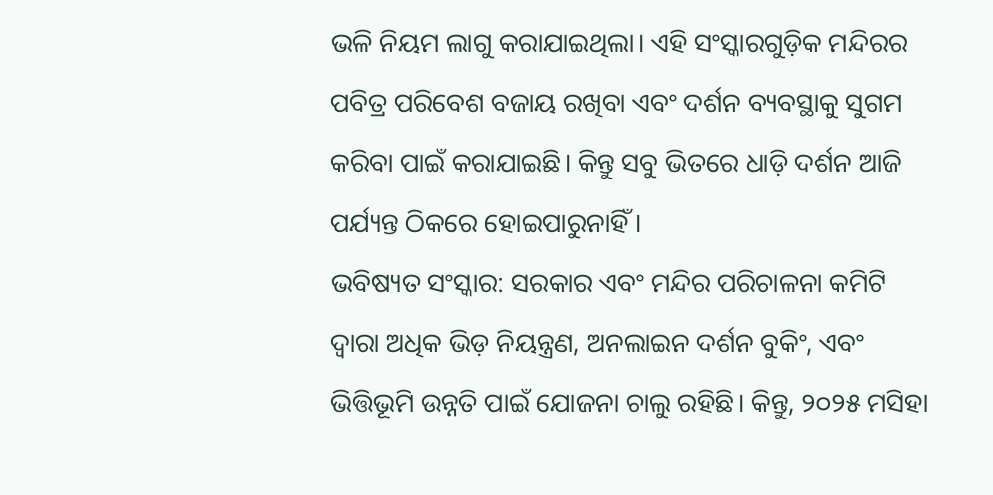ଭଳି ନିୟମ ଲାଗୁ କରାଯାଇଥିଲା। ଏହି ସଂସ୍କାରଗୁଡ଼ିକ ମନ୍ଦିରର ପବିତ୍ର ପରିବେଶ ବଜାୟ ରଖିବା ଏବଂ ଦର୍ଶନ ବ୍ୟବସ୍ଥାକୁ ସୁଗମ କରିବା ପାଇଁ କରାଯାଇଛି। କିନ୍ତୁ ସବୁ ଭିତରେ ଧାଡ଼ି ଦର୍ଶନ ଆଜି ପର୍ଯ୍ୟନ୍ତ ଠିକରେ ହୋଇପାରୁନାହିଁ ।
ଭବିଷ୍ୟତ ସଂସ୍କାର: ସରକାର ଏବଂ ମନ୍ଦିର ପରିଚାଳନା କମିଟି ଦ୍ୱାରା ଅଧିକ ଭିଡ଼ ନିୟନ୍ତ୍ରଣ, ଅନଲାଇନ ଦର୍ଶନ ବୁକିଂ, ଏବଂ ଭିତ୍ତିଭୂମି ଉନ୍ନତି ପାଇଁ ଯୋଜନା ଚାଲୁ ରହିଛି। କିନ୍ତୁ, ୨୦୨୫ ମସିହା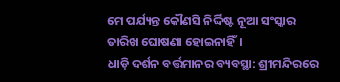ମେ ପର୍ଯ୍ୟନ୍ତ କୌଣସି ନିର୍ଦ୍ଦିଷ୍ଟ ନୂଆ ସଂସ୍କାର ତାରିଖ ଘୋଷଣା ହୋଇନାହିଁ।
ଧାଡ଼ି ଦର୍ଶନ ବର୍ତ୍ତମାନର ବ୍ୟବସ୍ଥା: ଶ୍ରୀମନ୍ଦିରରେ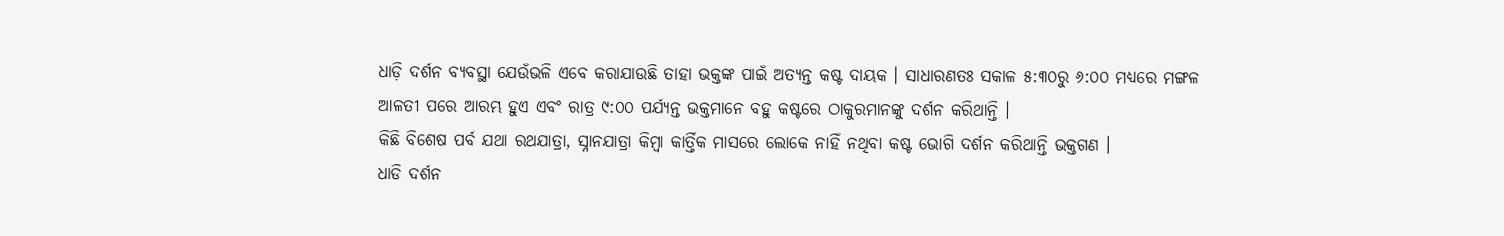ଧାଡ଼ି ଦର୍ଶନ ବ୍ୟବସ୍ଥା ଯେଉଁଭଳି ଏବେ କରାଯାଉଛି ତାହା ଭକ୍ତଙ୍କ ପାଇଁ ଅତ୍ୟନ୍ତ କଷ୍ଟ ଦାୟକ । ସାଧାରଣତଃ ସକାଳ ୫:୩୦ରୁ ୬:୦୦ ମଧ୍ୟରେ ମଙ୍ଗଳ ଆଳତୀ ପରେ ଆରମ୍ଭ ହୁଏ ଏବଂ ରାତ୍ର ୯:୦୦ ପର୍ଯ୍ୟନ୍ତ ଭକ୍ତମାନେ ବହୁ କଷ୍ଟରେ ଠାକୁରମାନଙ୍କୁ ଦର୍ଶନ କରିଥାନ୍ତି ।
କିଛି ବିଶେଷ ପର୍ବ ଯଥା ରଥଯାତ୍ରା, ସ୍ନାନଯାତ୍ରା କିମ୍ବା କାର୍ତ୍ତିକ ମାସରେ ଲୋକେ ନାହିଁ ନଥିବା କଷ୍ଟ ଭୋଗି ଦର୍ଶନ କରିଥାନ୍ତି ଭକ୍ତଗଣ ।
ଧାଡି ଦର୍ଶନ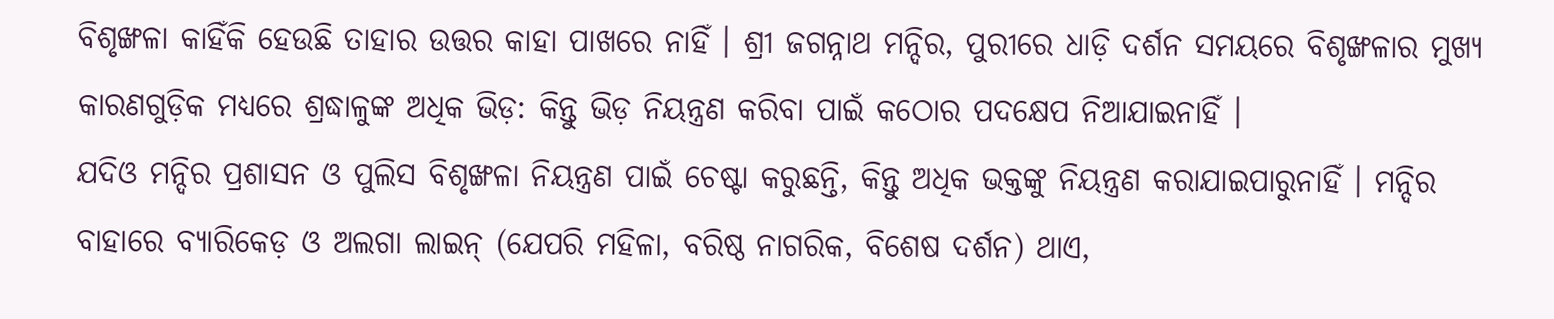ବିଶୃଙ୍ଖଳା କାହିଁକି ହେଉଛି ତାହାର ଉତ୍ତର କାହା ପାଖରେ ନାହିଁ । ଶ୍ରୀ ଜଗନ୍ନାଥ ମନ୍ଦିର, ପୁରୀରେ ଧାଡ଼ି ଦର୍ଶନ ସମୟରେ ବିଶୃଙ୍ଖଳାର ମୁଖ୍ୟ କାରଣଗୁଡ଼ିକ ମଧ୍ୟରେ ଶ୍ରଦ୍ଧାଳୁଙ୍କ ଅଧିକ ଭିଡ଼: କିନ୍ତୁ ଭିଡ଼ ନିୟନ୍ତ୍ରଣ କରିବା ପାଇଁ କଠୋର ପଦକ୍ଷେପ ନିଆଯାଇନାହିଁ ।
ଯଦିଓ ମନ୍ଦିର ପ୍ରଶାସନ ଓ ପୁଲିସ ବିଶୃଙ୍ଖଳା ନିୟନ୍ତ୍ରଣ ପାଇଁ ଚେଷ୍ଟା କରୁଛନ୍ତି, କିନ୍ତୁ ଅଧିକ ଭକ୍ତଙ୍କୁ ନିୟନ୍ତ୍ରଣ କରାଯାଇପାରୁନାହିଁ । ମନ୍ଦିର ବାହାରେ ବ୍ୟାରିକେଡ଼ ଓ ଅଲଗା ଲାଇନ୍ (ଯେପରି ମହିଳା, ବରିଷ୍ଠ ନାଗରିକ, ବିଶେଷ ଦର୍ଶନ) ଥାଏ,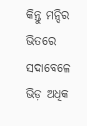କିନ୍ତୁ ମନ୍ଦିର ଭିତରେ ସଦାବେଳେ ଭିଡ଼ ଅଧିକ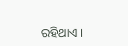ରହିଥାଏ ।